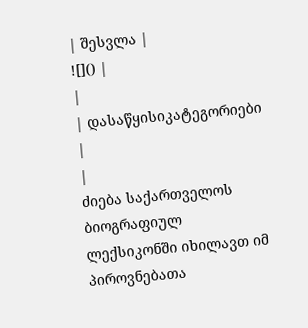| შესვლა |
![]() |
|
| დასაწყისიკატეგორიები |
|
ძიება საქართველოს ბიოგრაფიულ ლექსიკონში იხილავთ იმ პიროვნებათა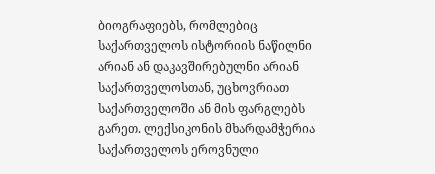ბიოგრაფიებს, რომლებიც საქართველოს ისტორიის ნაწილნი არიან ან დაკავშირებულნი არიან საქართველოსთან, უცხოვრიათ საქართველოში ან მის ფარგლებს გარეთ. ლექსიკონის მხარდამჭერია საქართველოს ეროვნული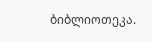ბიბლიოთეკა.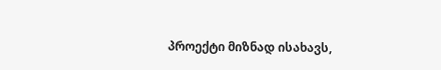პროექტი მიზნად ისახავს,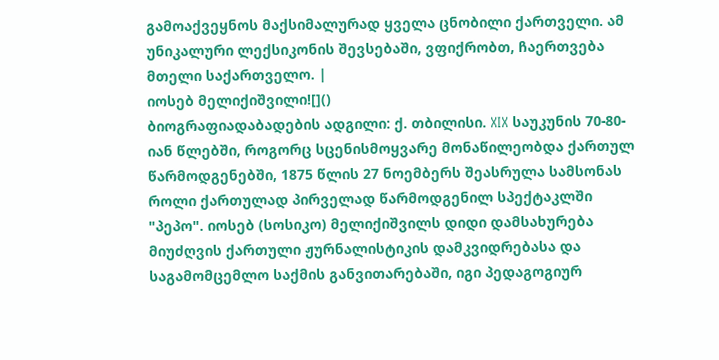გამოაქვეყნოს მაქსიმალურად ყველა ცნობილი ქართველი. ამ უნიკალური ლექსიკონის შევსებაში, ვფიქრობთ, ჩაერთვება მთელი საქართველო. |
იოსებ მელიქიშვილი![]()
ბიოგრაფიადაბადების ადგილი: ქ. თბილისი. XIX საუკუნის 70-80-იან წლებში, როგორც სცენისმოყვარე მონაწილეობდა ქართულ წარმოდგენებში, 1875 წლის 27 ნოემბერს შეასრულა სამსონას როლი ქართულად პირველად წარმოდგენილ სპექტაკლში "პეპო". იოსებ (სოსიკო) მელიქიშვილს დიდი დამსახურება მიუძღვის ქართული ჟურნალისტიკის დამკვიდრებასა და საგამომცემლო საქმის განვითარებაში, იგი პედაგოგიურ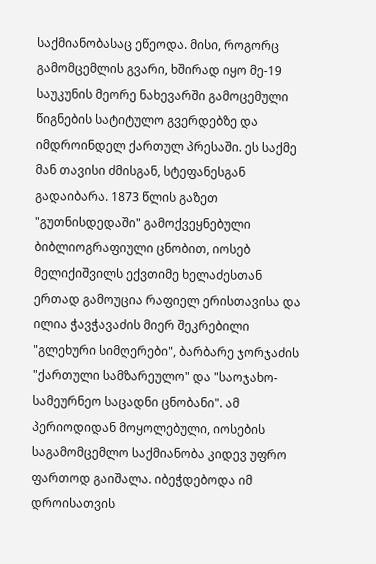საქმიანობასაც ეწეოდა. მისი, როგორც გამომცემლის გვარი, ხშირად იყო მე-19 საუკუნის მეორე ნახევარში გამოცემული წიგნების სატიტულო გვერდებზე და იმდროინდელ ქართულ პრესაში. ეს საქმე მან თავისი ძმისგან, სტეფანესგან გადაიბარა. 1873 წლის გაზეთ "გუთნისდედაში" გამოქვეყნებული ბიბლიოგრაფიული ცნობით, იოსებ მელიქიშვილს ექვთიმე ხელაძესთან ერთად გამოუცია რაფიელ ერისთავისა და ილია ჭავჭავაძის მიერ შეკრებილი "გლეხური სიმღერები", ბარბარე ჯორჯაძის "ქართული სამზარეულო" და "საოჯახო-სამეურნეო საცადნი ცნობანი". ამ პერიოდიდან მოყოლებული, იოსების საგამომცემლო საქმიანობა კიდევ უფრო ფართოდ გაიშალა. იბეჭდებოდა იმ დროისათვის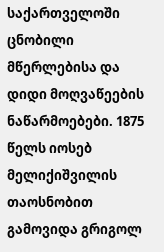საქართველოში ცნობილი მწერლებისა და დიდი მოღვაწეების ნაწარმოებები. 1875 წელს იოსებ მელიქიშვილის თაოსნობით გამოვიდა გრიგოლ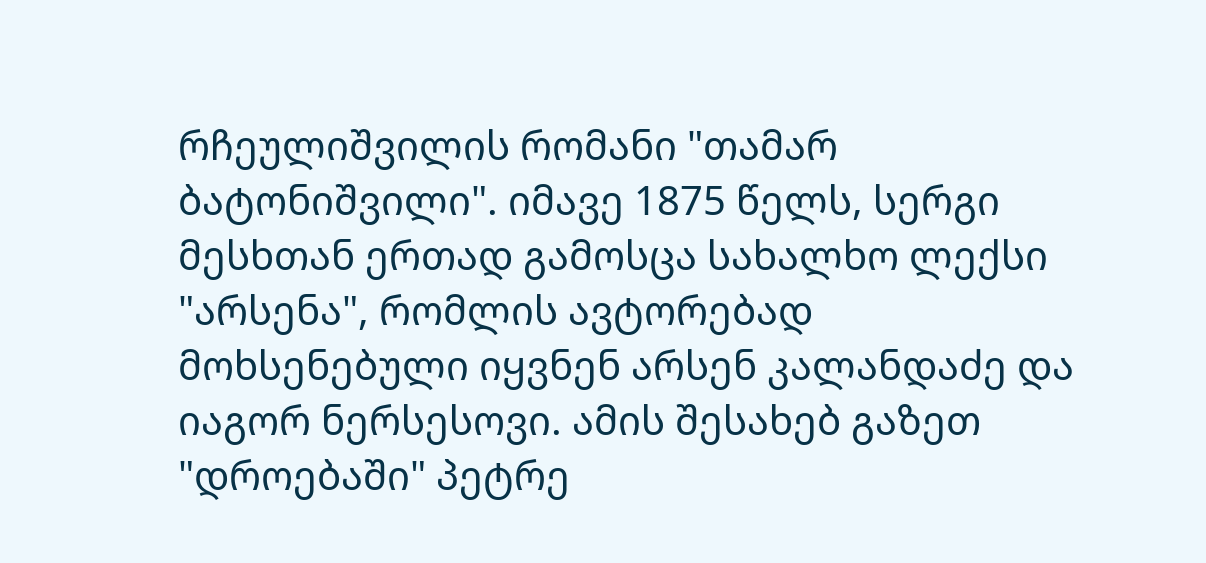რჩეულიშვილის რომანი "თამარ ბატონიშვილი". იმავე 1875 წელს, სერგი მესხთან ერთად გამოსცა სახალხო ლექსი "არსენა", რომლის ავტორებად მოხსენებული იყვნენ არსენ კალანდაძე და იაგორ ნერსესოვი. ამის შესახებ გაზეთ "დროებაში" პეტრე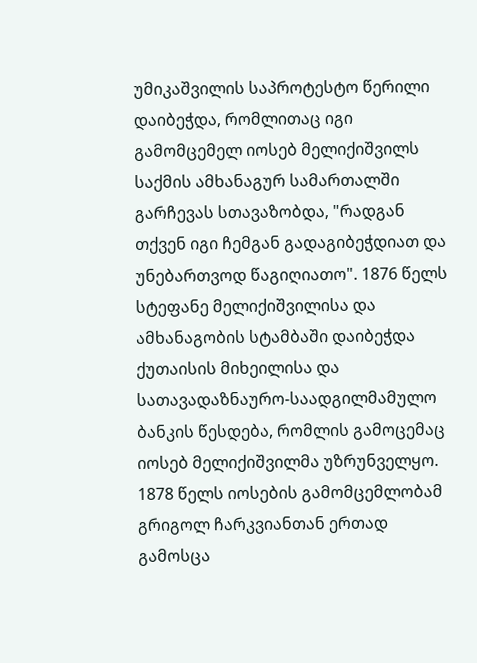უმიკაშვილის საპროტესტო წერილი დაიბეჭდა, რომლითაც იგი გამომცემელ იოსებ მელიქიშვილს საქმის ამხანაგურ სამართალში გარჩევას სთავაზობდა, "რადგან თქვენ იგი ჩემგან გადაგიბეჭდიათ და უნებართვოდ წაგიღიათო". 1876 წელს სტეფანე მელიქიშვილისა და ამხანაგობის სტამბაში დაიბეჭდა ქუთაისის მიხეილისა და სათავადაზნაურო-საადგილმამულო ბანკის წესდება, რომლის გამოცემაც იოსებ მელიქიშვილმა უზრუნველყო. 1878 წელს იოსების გამომცემლობამ გრიგოლ ჩარკვიანთან ერთად გამოსცა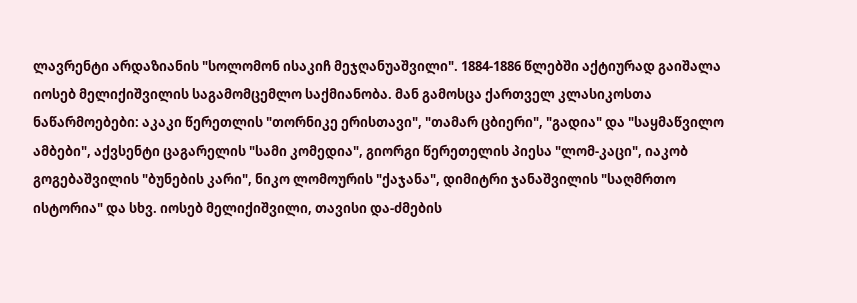ლავრენტი არდაზიანის "სოლომონ ისაკიჩ მეჯღანუაშვილი". 1884-1886 წლებში აქტიურად გაიშალა იოსებ მელიქიშვილის საგამომცემლო საქმიანობა. მან გამოსცა ქართველ კლასიკოსთა ნაწარმოებები: აკაკი წერეთლის "თორნიკე ერისთავი", "თამარ ცბიერი", "გადია" და "საყმაწვილო ამბები", აქვსენტი ცაგარელის "სამი კომედია", გიორგი წერეთელის პიესა "ლომ-კაცი", იაკობ გოგებაშვილის "ბუნების კარი", ნიკო ლომოურის "ქაჯანა", დიმიტრი ჯანაშვილის "საღმრთო ისტორია" და სხვ. იოსებ მელიქიშვილი, თავისი და-ძმების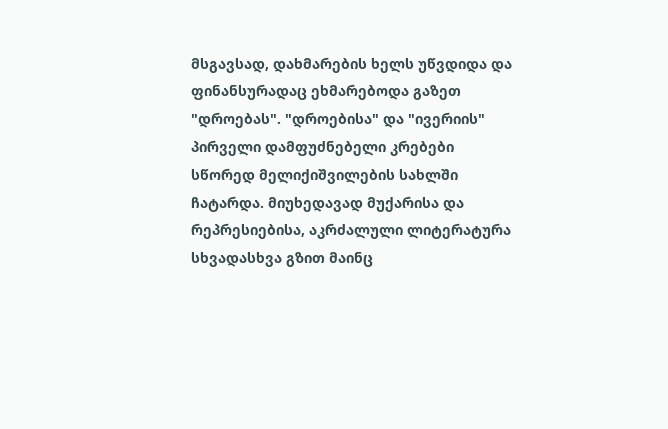მსგავსად, დახმარების ხელს უწვდიდა და ფინანსურადაც ეხმარებოდა გაზეთ "დროებას". "დროებისა" და "ივერიის" პირველი დამფუძნებელი კრებები სწორედ მელიქიშვილების სახლში ჩატარდა. მიუხედავად მუქარისა და რეპრესიებისა, აკრძალული ლიტერატურა სხვადასხვა გზით მაინც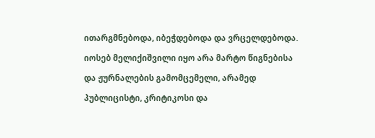ითარგმნებოდა, იბეჭდებოდა და ვრცელდებოდა. იოსებ მელიქიშვილი იყო არა მარტო წიგნებისა და ჟურნალების გამომცემელი, არამედ პუბლიცისტი, კრიტიკოსი და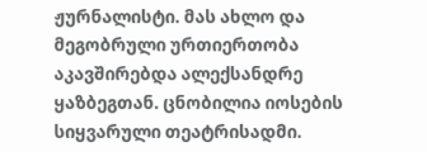ჟურნალისტი. მას ახლო და მეგობრული ურთიერთობა აკავშირებდა ალექსანდრე ყაზბეგთან. ცნობილია იოსების სიყვარული თეატრისადმი.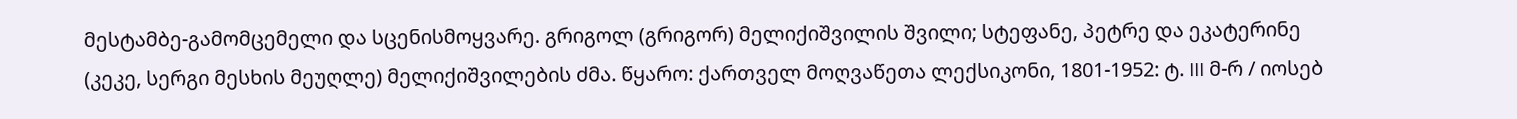მესტამბე-გამომცემელი და სცენისმოყვარე. გრიგოლ (გრიგორ) მელიქიშვილის შვილი; სტეფანე, პეტრე და ეკატერინე (კეკე, სერგი მესხის მეუღლე) მელიქიშვილების ძმა. წყარო: ქართველ მოღვაწეთა ლექსიკონი, 1801-1952: ტ. III მ-რ / იოსებ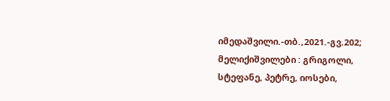იმედაშვილი.-თბ.,2021.-გვ.202; მელიქიშვილები : გრიგოლი, სტეფანე, პეტრე, იოსები,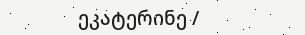ეკატერინე /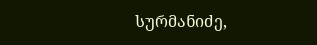სურმანიძე,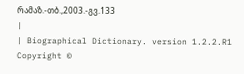რამაზ.-თბ.,2003.-გვ.133
|
| Biographical Dictionary. version 1.2.2.R1 Copyright ©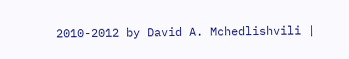2010-2012 by David A. Mchedlishvili |